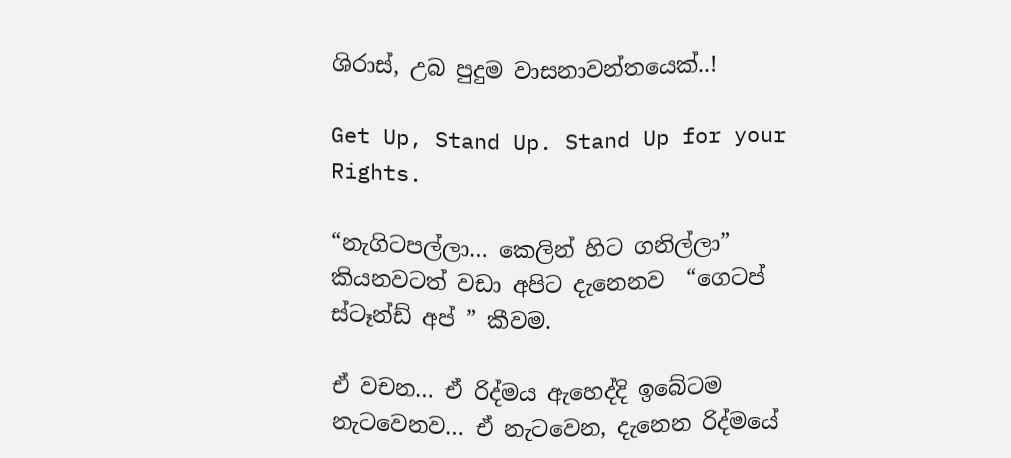ශිරාස්, උබ පුදුම වාසනාවන්තයෙක්..!

Get Up, Stand Up. Stand Up for your Rights.

“නැගිටපල්ලා… කෙලින් හිට ගනිල්ලා” කියනවටත් වඩා අපිට දැනෙනව  “ගෙටප් ස්ටෑන්ඩ් අප් ” කීවම.

ඒ වචන… ඒ රිද්මය ඇහෙද්දි ඉබේටම නැටවෙනව… ඒ නැටවෙන, දැනෙන රිද්මයේ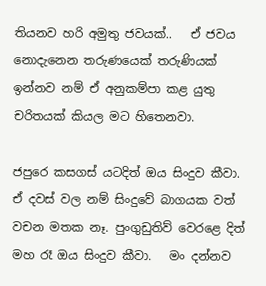තියනව හරි අමුතු ජවයක්..   ඒ ජවය නොදැනෙන තරුණයෙක් තරුණියක් ඉන්නව නම් ඒ අනුකම්පා කළ යුතු චරිතයක් කියල මට හිතෙනවා.

ජපුරෙ කසගස් යටදිත් ඔය සිංදුව කීවා. ඒ දවස් වල නම් සිංදුවේ බාගයක වත් වචන මතක නෑ. පුංගුඩුතිව් වෙරළෙ දිත් මහ රෑ ඔය සිංදුව කීවා.   මං දන්නව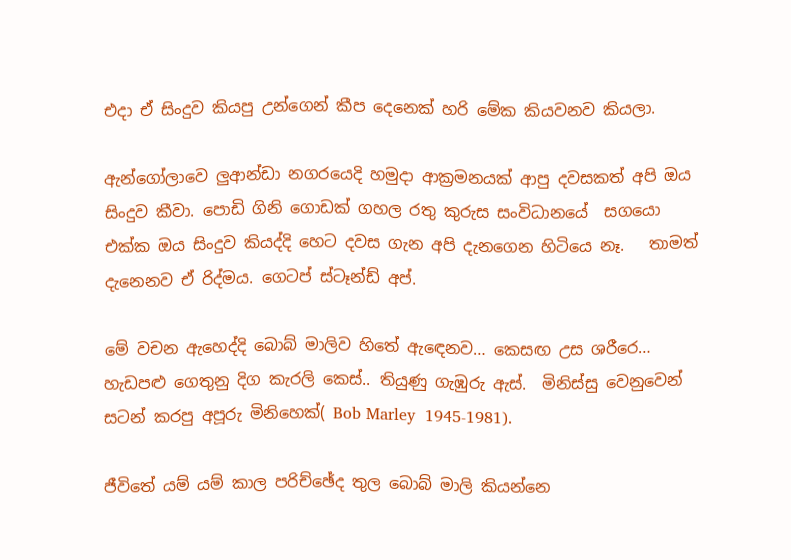එදා ඒ සිංදුව කියපු උන්ගෙන් කීප දෙනෙක් හරි මේක කියවනව කියලා.

ඇන්ගෝලාවෙ ලුආන්ඩා නගරයෙදි හමුදා ආක්‍රමනයක් ආපු දවසකත් අපි ඔය සිංදුව කීවා. පොඩි ගිනි ගොඩක් ගහල රතු කුරුස සංවිධානයේ  සගයො එක්ක ඔය සිංදුව කියද්දි හෙට දවස ගැන අපි දැනගෙන හිටියෙ නෑ.   තාමත් දැනෙනව ඒ රිද්මය. ගෙටප් ස්ටෑන්ඩ් අප්.

මේ වචන ඇහෙද්දි බොබ් මාලිව හිතේ ඇඳෙනව… කෙසඟ උස ශරීරෙ… හැඩපළු ගෙතුනු දිග කැරලි කෙස්.. තියුණු ගැඹුරු ඇස්.  මිනිස්සු වෙනුවෙන් සටන් කරපු අපූරු මිනිහෙක්( Bob Marley  1945-1981).

ජීවිතේ යම් යම් කාල පරිච්ඡේද තුල බොබ් මාලි කියන්නෙ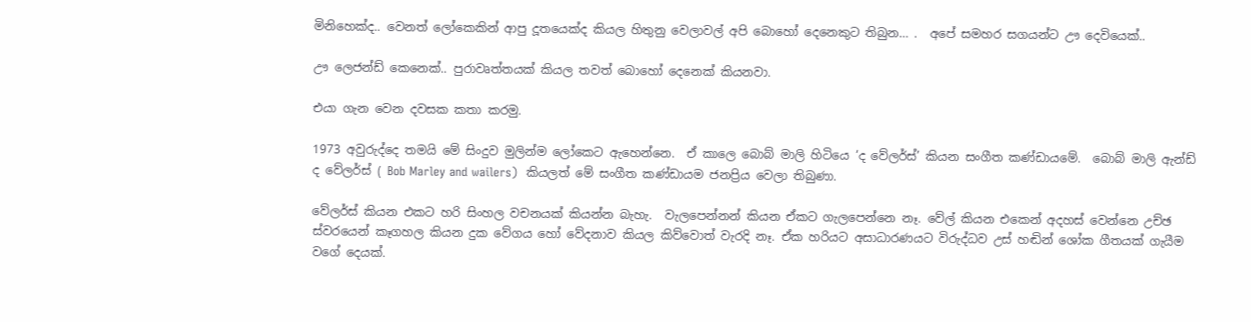මිනිහෙක්ද.. වෙනත් ලෝකෙකින් ආපු දූතයෙක්ද කියල හිතුනු වෙලාවල් අපි බොහෝ දෙනෙකුට තිබුන… .  අපේ සමහර සගයන්ට ඌ දෙවියෙක්..

ඌ ලෙජන්ඩ් කෙනෙක්.. පුරාවෘත්තයක් කියල තවත් බොහෝ දෙනෙක් කියනවා.

එයා ගැන වෙන දවසක කතා කරමු.

1973 අවුරුද්දෙ තමයි මේ සිංදුව මුලින්ම ලෝකෙට ඇහෙන්නෙ.  ඒ කාලෙ බොබ් මාලි හිටියෙ ‘ද වේලර්ස්’ කියන සංගීත කණ්ඩායමේ.  බොබ් මාලි ඇන්ඩ් ද වේලර්ස් ( Bob Marley and wailers)  කියලත් මේ සංගීත කණ්ඩායම ජනප්‍රිය වෙලා තිබුණා.

වේලර්ස් කියන එකට හරි සිංහල වචනයක් කියන්න බැහැ.  වැලපෙන්නන් කියන ඒකට ගැලපෙන්නෙ නෑ. වේල් කියන එකෙන් අදහස් වෙන්නෙ උච්ඡ ස්වර‍යෙන් කෑගහල කියන දුක වේගය හෝ වේදනාව කියල කිව්වොත් වැරදි නෑ. ඒක හරියට අසාධාරණයට විරුද්ධව උස් හඬින් ශෝක ගීතයක් ගැයීම වගේ දෙයක්.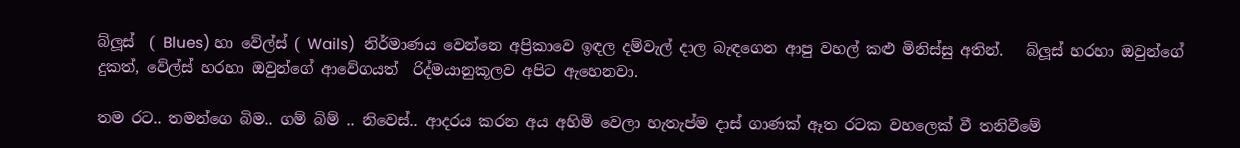බ්ලූස්  ( Blues) හා වේල්ස් ( Wails)  නිර්මාණය වෙන්නෙ අප්‍රිකාවෙ ඉඳල දම්වැල් දාල බැඳගෙන ආපු වහල් කළු මිනිස්සු අතින්.   බ්ලූස් හරහා ඔවුන්ගේ දුකත්, වේල්ස් හරහා ඔවුන්ගේ ආවේගයත්  රිද්මයානුකූලව අපිට ඇහෙනවා.

තම රට.. තමන්ගෙ බිම.. ගම් බිම් .. නිවෙස්.. ආදරය කරන අය අහිමි වෙලා හැතැප්ම දාස් ගාණක් ඈත රටක වහලෙක් වී තනිවීමේ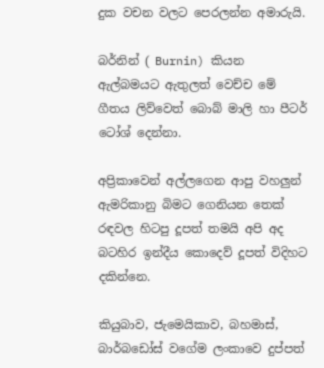දුක වචන වලට පෙරලන්න අමාරුයි.

බර්නින් ( Burnin) කියන ඇල්බමයට ඇතුලත් වෙච්ච මේ ගීතය ලිව්වෙත් බොබ් මාලි හා පීටර් ටෝශ් දෙන්නා.

අප්‍රිකාවෙන් අල්ලගෙන ආපු වහලුන් ඇමරිකානු බිමට ගෙනියන තෙක් රඳවල හිටපු දූපත් තමයි අපි අද බටහිර ඉන්දීය කොදෙව් දූපත් විදිහට දකින්නෙ.

කියුබාව, ජැමෙයිකාව, බහමාස්, බාර්බඩෝස් වගේම ලංකාවෙ දුප්පත්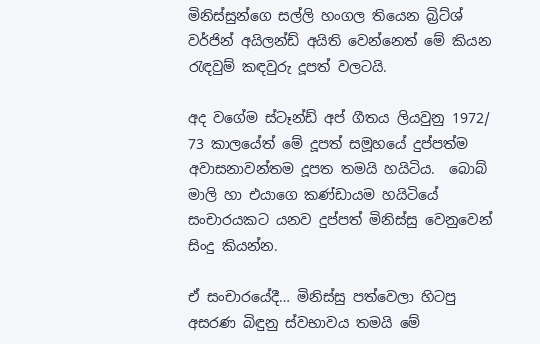මිනිස්සුන්ගෙ සල්ලි හංගල තියෙන බ්‍රිට්ශ් වර්ජින් අයිලන්ඩ් අයිති වෙන්නෙත් මේ කියන රැඳවුම් කඳවුරු දූපත් වලටයි.

අද වගේම ස්ටෑන්ඩ් අප් ගීතය ලියවුනු 1972/ 73 කාලයේත් මේ දූපත් සමූහයේ දුප්පත්ම අවාසනාවන්තම දූපත තමයි හයිටිය.  බොබ් මාලි හා එයාගෙ කණ්ඩායම හයිටියේ සංචාරයකට යනව දුප්පත් මිනිස්සු වෙනුවෙන් සිංදු කියන්න.

ඒ සංචාරයේදී… මිනිස්සු පත්වෙලා හිටපු අසරණ බිඳුනු ස්වභාවය තමයි මේ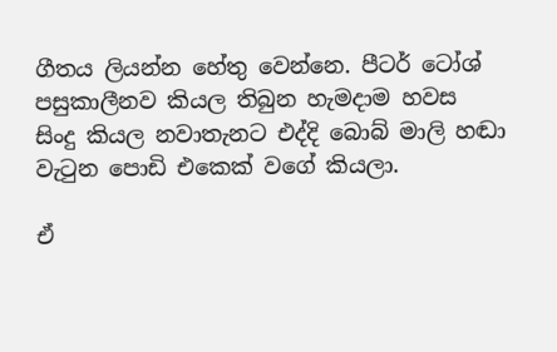ගීතය ලියන්න හේතු වෙන්නෙ. පීටර් ටෝශ් පසුකාලීනව කියල තිබුන හැමදාම හවස සිංදු කියල නවාතැනට එද්දි බොබ් මාලි හඬා වැටුන පොඩි එකෙක් වගේ කියලා.

ඒ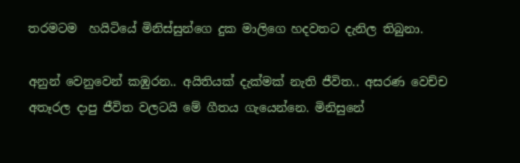තරමටම  හයිටියේ මිනිස්සුන්ගෙ දුක මාලිගෙ හදවතට දැනිල තිබුනා.

අනුන් වෙනුවෙන් කඹුරන.. අයිතියක් දැක්මක් නැති ජීවිත.. අසරණ වෙච්ච අතෑරල දාපු ජීවිත වලටයි මේ ගීතය ගැයෙන්නෙ. මිනිසුනේ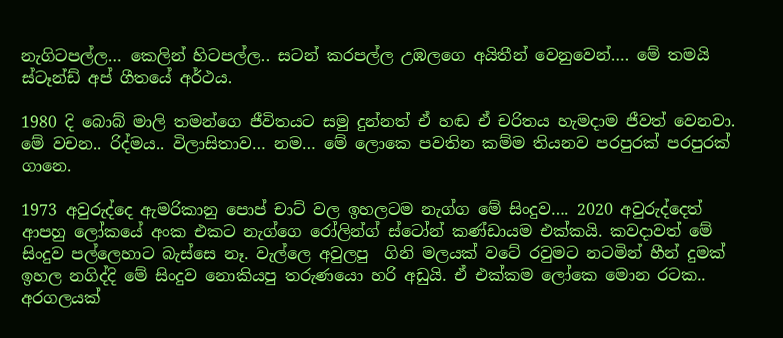නැගිටපල්ල… කෙලින් හිටපල්ල.. සටන් කරපල්ල උඹලගෙ අයිතීන් වෙනුවෙන්…. මේ තමයි ස්ටෑන්ඩ් අප් ගීතයේ අර්ථය.

1980 දි බොබ් මාලි තමන්ගෙ ජීවිතයට සමු දුන්නත් ඒ හඬ ඒ චරිතය හැමදාම ජීවත් වෙනවා. මේ වචන.. රිද්මය.. විලාසිතාව… නම… මේ ලොකෙ පවතින කම්ම තියනව පරපුරක් පරපුරක් ගානෙ.

1973 අවුරුද්දෙ ඇමරිකානු පොප් චාට් වල ඉහලටම නැග්ග මේ සිංදුව…. 2020 අවුරුද්දෙත් ආපහු ලෝකයේ අංක එකට නැග්ගෙ රෝලින්ග් ස්ටෝන් කණ්ඩායම එක්කයි. කවදාවත් මේ සිංදුව පල්ලෙහාට බැස්සෙ නෑ. වැල්ලෙ අවුලපු  ගිනි මලයක් වටේ රවුමට නටමින් හීන් දුමක් ඉහල නගිද්දි මේ සිංදුව නොකියපු තරුණයො හරි අඩුයි. ඒ එක්කම ලෝකෙ මොන රටක.. අරගලයක්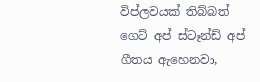විප්ලවයක් තිබ්බත් ගෙට් අප් ස්ටෑන්ඩ් අප් ගීතය ඇහෙනවා,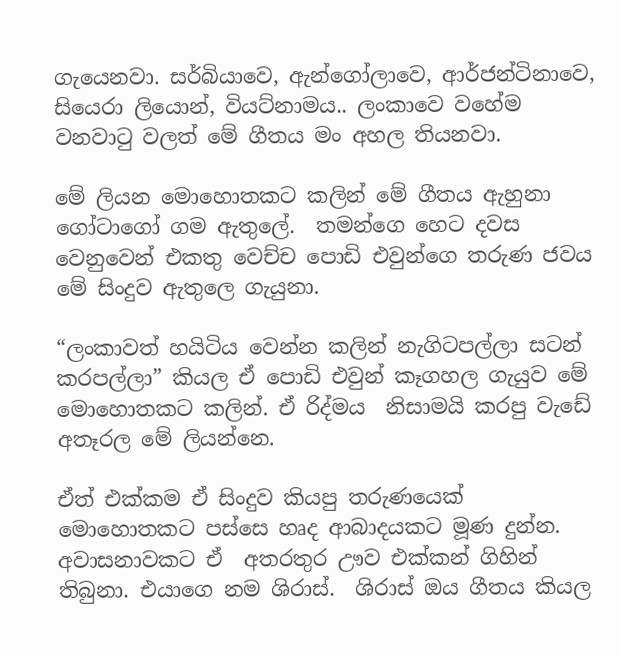ගැයෙනවා. සර්බියාවෙ, ඇන්ගෝලාවෙ, ආර්ජන්ටිනාවෙ, සියෙරා ලියොන්, වියට්නාමය.. ලංකාවෙ වහේම වනවාටු වලත් මේ ගීතය මං අහල තියනවා.

මේ ලියන මොහොතකට කලින් මේ ගීතය ඇහුනා ගෝටාගෝ ගම ඇතුලේ.  තමන්ගෙ හෙට දවස වෙනුවෙන් එකතු වෙච්ච පොඩි එවුන්ගෙ තරුණ ජවය මේ සිංදුව ඇතුලෙ ගැයුනා.

“ලංකාවත් හයිටිය වෙන්න කලින් නැගිටපල්ලා සටන් කරපල්ලා” කියල ඒ පොඩි එවුන් කෑගහල ගැයුව මේ මොහොතකට කලින්. ඒ රිද්මය  නිසාමයි කරපු වැඩේ අතෑරල මේ ලියන්නෙ.

ඒත් එක්කම ඒ සිංදුව කියපු තරුණයෙක් මොහොතකට පස්සෙ හෘද ආබාදයකට මූණ දුන්න. අවාසනාවකට ඒ  අතරතුර ඌව එක්කන් ගිහින් තිබුනා. එයාගෙ නම ශිරාස්.  ශිරාස් ඔය ගීතය කියල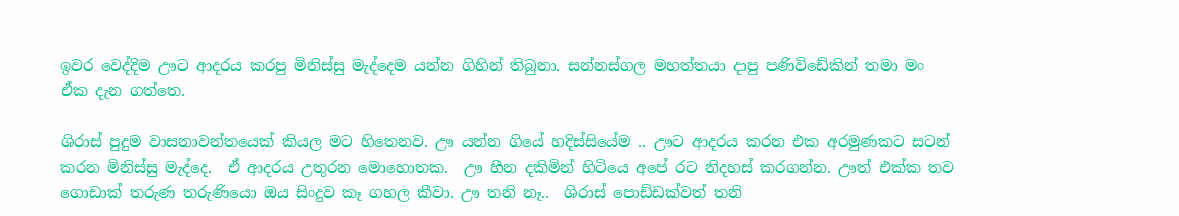ඉවර වෙද්දිම ඌට ආදරය කරපු මිනිස්සු මැද්දෙම යන්න ගිහින් තිබුනා. සන්නස්ගල මහත්තයා දාපු පණිවිඩේකින් තමා මං ඒක දැන ගත්තෙ.

ශිරාස් පුදුම වාසනාවන්තයෙක් කියල මට හිතෙනව. ඌ යන්න ගියේ හදිස්සියේම .. ඌට ආදරය කරන එක අරමුණකට සටන් කරන මිනිස්සු මැද්දෙ.  ඒ ආදරය උතුරන මොහොතක.  ඌ හීන දකිමින් හිටියෙ අපේ රට නිදහස් කරගන්න. ඌත් එක්ක තව ගොඩාක් තරුණ තරුණියො ඔය සිංදුව කෑ ගහල කීවා. ඌ තනි නෑ..  ශිරාස් පොඩ්ඩක්වත් තනි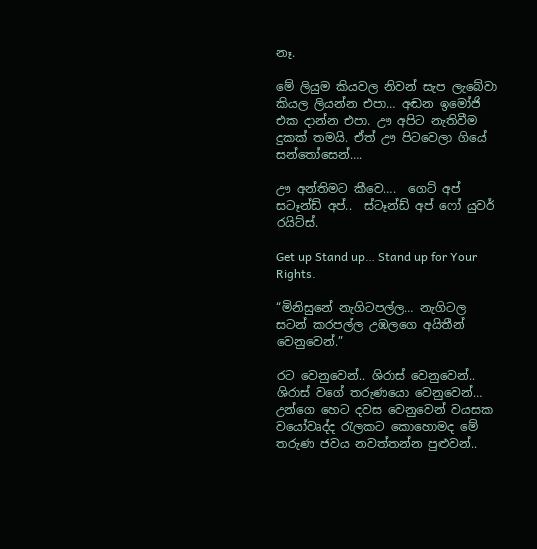නෑ.

මේ ලියුම කියවල නිවන් සැප ලැබේවා කියල ලියන්න එපා… අඬන ඉමෝජි එක දාන්න එපා. ඌ අපිට නැතිවීම දුකක් තමයි. ඒත් ඌ පිටවෙලා ගියේ සන්තෝසෙන්….

ඌ අන්තිමට කීවෙ….  ගෙට් අප් සටෑන්ඩ් අප්..  ස්ටෑන්ඩ් අප් ෆෝ යුවර් රයිට්ස්.

Get up Stand up… Stand up for Your Rights.

“මිනිසුනේ නැගිටපල්ල… නැගිටල සටන් කරපල්ල උඹලගෙ අයිතීන් වෙනුවෙන්.”

රට වෙනුවෙන්.. ශිරාස් වෙනුවෙන්.. ශිරාස් වගේ තරුණයො වෙනුවෙන්… උන්ගෙ හෙට දවස වෙනුවෙන් වයසක වයෝවෘද්ද රැලකට කොහොමද මේ තරුණ ජවය නවත්තන්න පුළුවන්..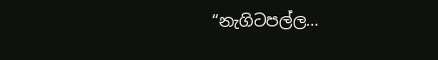“නැගිටපල්ල…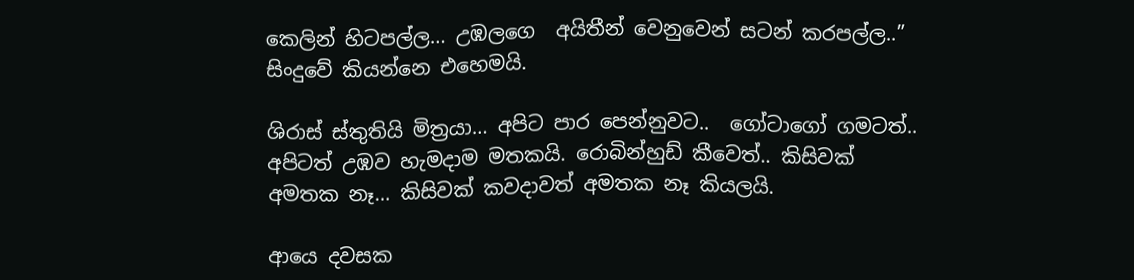කෙලින් හිටපල්ල… උඹලගෙ  අයිතීන් වෙනුවෙන් සටන් කරපල්ල..” සිංදුවේ කියන්නෙ එහෙමයි.

ශිරාස් ස්තුතියි මිත්‍රයා… අපිට පාර පෙන්නුවට..  ගෝටාගෝ ගමටත්.. අපිටත් උඹව හැමදාම මතකයි. රොබින්හුඩ් කීවෙත්.. කිසිවක් අමතක නෑ… කිසිවක් කවදාවත් අමතක නෑ කියලයි.

ආයෙ දවසක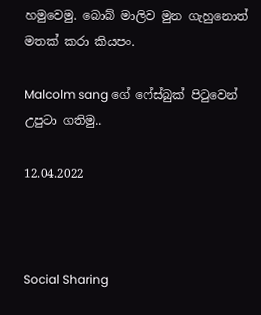හමුවෙමු. බොබ් මාලිව මුන ගැහුනොත් මතක් කරා කියපං.

Malcolm sang ගේ ෆේස්බුක් පිටුවෙන් උපුටා ගතිමු..

12.04.2022



Social Sharing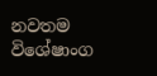නවතම විශේෂාංග